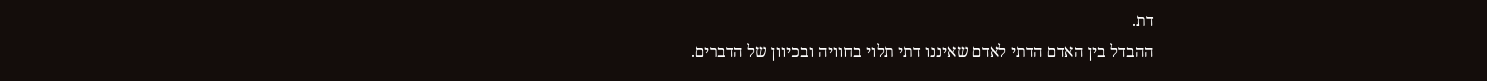דת.
ההבדל בין האדם הדתי לאדם שאיננו דתי תלוי בחוויה ובכיוון של הדברים.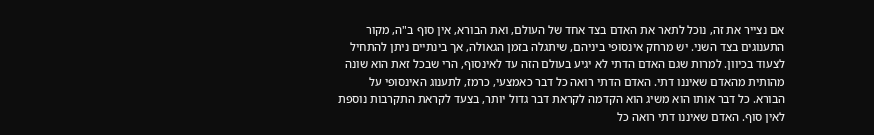אם נצייר את זה, נוכל לתאר את האדם בצד אחד של העולם, ואת הבורא, אין סוף ב"ה, מקור התענוגים בצד השני. יש מרחק אינסופי ביניהם, שיתגלה בזמן הגאולה, אך בינתיים ניתן להתחיל לצעוד בכיוון. למרות שגם האדם הדתי לא יגיע בעולם הזה עד לאינסוף, הרי שבכל זאת הוא שונה מהותית מהאדם שאיננו דתי. האדם הדתי רואה כל דבר כאמצעי, כרמז, לתענוג האינסופי על הבורא. כל דבר אותו הוא משיג הוא הקדמה לקראת דבר גדול יותר, בצעד לקראת התקרבות נוספת לאין סוף. האדם שאיננו דתי רואה כל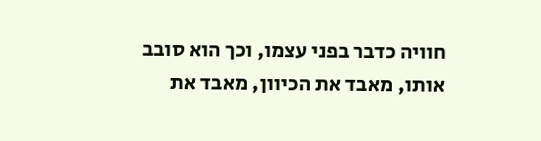חוויה כדבר בפני עצמו, וכך הוא סובב אותו, מאבד את הכיוון, מאבד את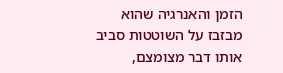הזמן והאנרגיה שהוא מבזבז על השוטטות סביב אותו דבר מצומצם,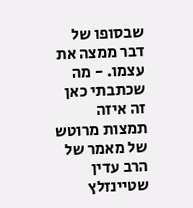שבסופו של דבר ממצה את עצמו. - מה שכתבתי כאן זה איזה תמצות מרוטש של מאמר של הרב עדין שטיינזלץ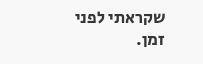שקראתי לפני זמן.